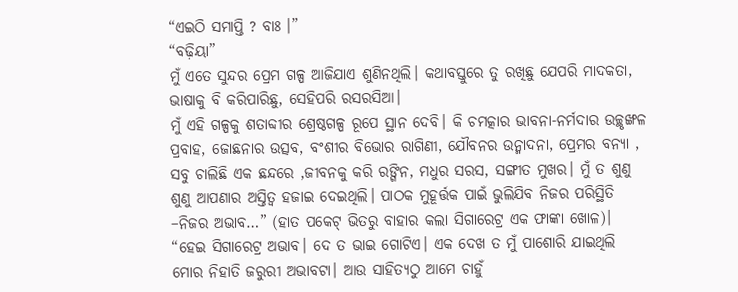“ଏଇଠି ସମାପ୍ତି ? ବାଃ ।”
“ବଢ଼ିୟା”
ମୁଁ ଏତେ ସୁନ୍ଦର ପ୍ରେମ ଗଳ୍ପ ଆଜିଯାଏ ଶୁଣିନଥିଲି। କଥାବସ୍ତୁରେ ତୁ ରଖିଛୁ ଯେପରି ମାଦକତା, ଭାଷାକୁ ବି କରିପାରିଛୁ, ସେହିପରି ରସରସିଆ।
ମୁଁ ଏହି ଗଳ୍ପକୁ ଶତାବ୍ଦୀର ଶ୍ରେଷ୍ଠଗଳ୍ପ ରୂପେ ସ୍ଥାନ ଦେବି। କି ଚମତ୍କାର ଭାବନା-ନର୍ମଦାର ଉଚ୍ଛୃଙ୍ଖଳ ପ୍ରବାହ, ଜୋଛନାର ଉତ୍ସବ, ବଂଶୀର ବିଭୋର ରାଗିଣୀ, ଯୌବନର ଉନ୍ମାଦନା, ପ୍ରେମର ବନ୍ୟା , ସବୁ ଚାଲିଛି ଏକ ଛନ୍ଦରେ ,ଜୀବନକୁ କରି ରଙ୍ଗିନ, ମଧୁର ସରସ, ସଙ୍ଗୀତ ମୁଖର। ମୁଁ ତ ଶୁଣୁ ଶୁଣୁ ଆପଣାର ଅସ୍ତିତ୍ବ ହଜାଇ ଦେଇଥିଲି। ପାଠକ ମୁହୂର୍ତ୍ତକ ପାଇଁ ଭୁଲିଯିବ ନିଜର ପରିସ୍ଥିତି –ନିଜର ଅଭାବ…” (ହାତ ପକେଟ୍ ଭିତରୁ ବାହାର କଲା ସିଗାରେଟ୍ର ଏକ ଫାଙ୍କା ଖୋଳ)।
“ହେଇ ସିଗାରେଟ୍ର ଅଭାବ। ଦେ ତ ଭାଇ ଗୋଟିଏ। ଏକ ଦେଖ ତ ମୁଁ ପାଶୋରି ଯାଇଥିଲି ମୋର ନିହାତି ଜରୁରୀ ଅଭାବଟା। ଆଉ ସାହିତ୍ୟଠୁ ଆମେ ଚାହୁଁ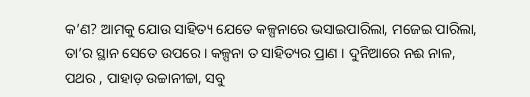କ’ଣ? ଆମକୁ ଯୋଉ ସାହିତ୍ୟ ଯେତେ କଳ୍ପନାରେ ଭସାଇପାରିଲା, ମଜେଇ ପାରିଲା, ତା’ର ସ୍ଥାନ ସେତେ ଉପରେ । କଳ୍ପନା ତ ସାହିତ୍ୟର ପ୍ରାଣ । ଦୁନିଆରେ ନଈ ନାଳ, ପଥର , ପାହାଡ଼ ଉଚ୍ଚାନୀଚ୍ଚା, ସବୁ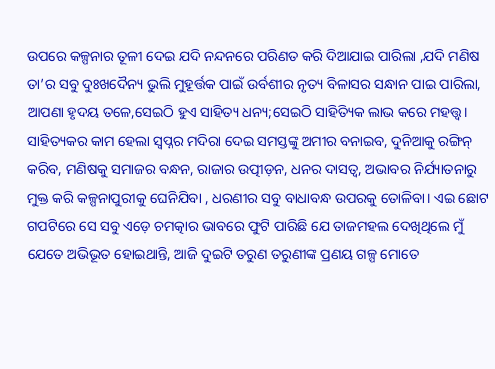ଉପରେ କଳ୍ପନାର ତୂଳୀ ଦେଇ ଯଦି ନନ୍ଦନରେ ପରିଣତ କରି ଦିଆଯାଇ ପାରିଲା ,ଯଦି ମଣିଷ ତା’ର ସବୁ ଦୁଃଖଦୈନ୍ୟ ଭୁଲି ମୁହୂର୍ତ୍ତକ ପାଇଁ ଉର୍ବଶୀର ନୃତ୍ୟ ବିଳାସର ସନ୍ଧାନ ପାଇ ପାରିଲା, ଆପଣା ହୃଦୟ ତଳେ,ସେଇଠି ହୁଏ ସାହିତ୍ୟ ଧନ୍ୟ;ସେଇଠି ସାହିତ୍ୟିକ ଲାଭ କରେ ମହତ୍ତ୍ବ। ସାହିତ୍ୟକର କାମ ହେଲା ସ୍ବପ୍ନର ମଦିରା ଦେଇ ସମସ୍ତଙ୍କୁ ଅମୀର ବନାଇବ, ଦୁନିଆକୁ ରଙ୍ଗିନ୍ କରିବ, ମଣିଷକୁ ସମାଜର ବନ୍ଧନ, ରାଜାର ଉତ୍ପୀଡ଼ନ, ଧନର ଦାସତ୍ବ, ଅଭାବର ନିର୍ଯ୍ୟାତନାରୁ ମୁକ୍ତ କରି କଳ୍ପନାପୁରୀକୁ ଘେନିଯିବା , ଧରଣୀର ସବୁ ବାଧାବନ୍ଧ ଉପରକୁ ତୋଳିବା। ଏଇ ଛୋଟ ଗପଟିରେ ସେ ସବୁ ଏଡ଼େ ଚମତ୍କାର ଭାବରେ ଫୁଟି ପାରିଛି ଯେ ତାଜମହଲ ଦେଖିଥିଲେ ମୁଁ ଯେତେ ଅଭିଭୂତ ହୋଇଥାନ୍ତି, ଆଜି ଦୁଇଟି ତରୁଣ ତରୁଣୀଙ୍କ ପ୍ରଣୟ ଗଳ୍ପ ମୋତେ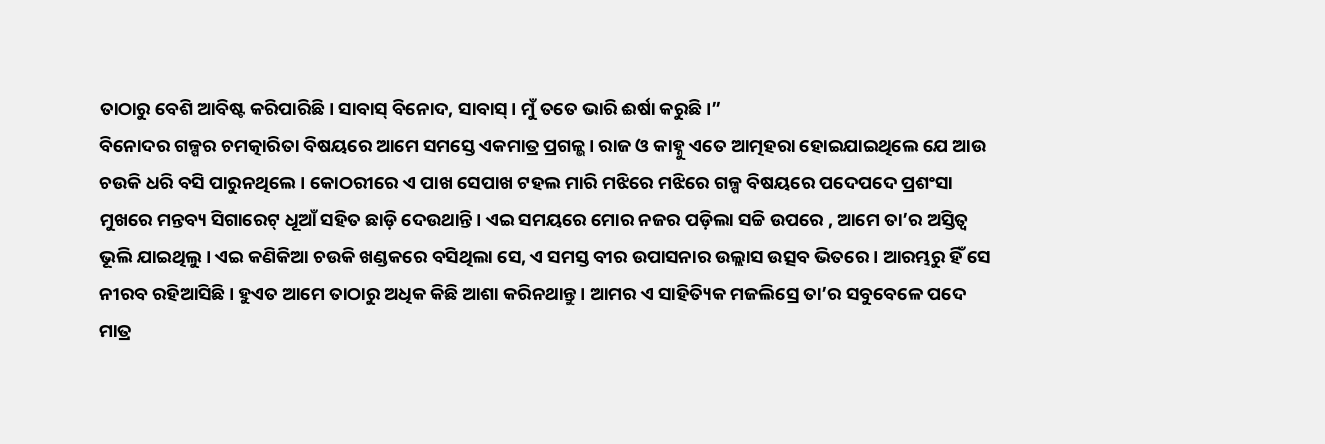ତାଠାରୁ ବେଶି ଆବିଷ୍ଟ କରିପାରିଛି। ସାବାସ୍ ବିନୋଦ, ସାବାସ୍। ମୁଁ ତତେ ଭାରି ଈର୍ଷା କରୁଛି।”
ବିନୋଦର ଗଳ୍ପର ଚମତ୍କାରିତା ବିଷୟରେ ଆମେ ସମସ୍ତେ ଏକମାତ୍ର ପ୍ରଗଳ୍ଭ। ରାଜ ଓ କାହ୍ନୁ ଏତେ ଆତ୍ମହରା ହୋଇଯାଇଥିଲେ ଯେ ଆଉ ଚଉକି ଧରି ବସି ପାରୁନଥିଲେ । କୋଠରୀରେ ଏ ପାଖ ସେପାଖ ଟହଲ ମାରି ମଝିରେ ମଝିରେ ଗଳ୍ପ ବିଷୟରେ ପଦେପଦେ ପ୍ରଶଂସା ମୁଖରେ ମନ୍ତବ୍ୟ ସିଗାରେଟ୍ ଧୂଆଁ ସହିତ ଛାଡ଼ି ଦେଉଥାନ୍ତି। ଏଇ ସମୟରେ ମୋର ନଜର ପଡ଼ିଲା ସଚ୍ଚି ଉପରେ , ଆମେ ତା’ର ଅସ୍ତିତ୍ବ ଭୂଲି ଯାଇଥିଲୁ। ଏଇ କଣିକିଆ ଚଉକି ଖଣ୍ଡକରେ ବସିଥିଲା ସେ, ଏ ସମସ୍ତ ବୀର ଉପାସନାର ଉଲ୍ଲାସ ଉତ୍ସବ ଭିତରେ । ଆରମ୍ଭରୁ ହିଁ ସେ ନୀରବ ରହିଆସିଛି। ହୁଏତ ଆମେ ତାଠାରୁ ଅଧିକ କିଛି ଆଶା କରିନଥାନ୍ତୁ । ଆମର ଏ ସାହିତ୍ୟିକ ମଜଲିସ୍ରେ ତା’ର ସବୁବେଳେ ପଦେ ମାତ୍ର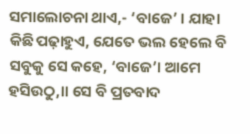ସମାଲୋଚନା ଥାଏ,- ‘ବାଜେ’ । ଯାହା କିଛି ପଢ଼ାହୁଏ, ଯେତେ ଭଲ ହେଲେ ବି ସବୁକୁ ସେ କହେ, ‘ବାଜେ’। ଆମେ ହସିଉଠୁ,॥ ସେ ବି ପ୍ରତବାଦ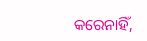କରେନାହିଁ,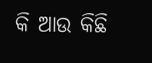କି ଆଉ କିଛି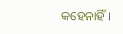କହେନାହିଁ।